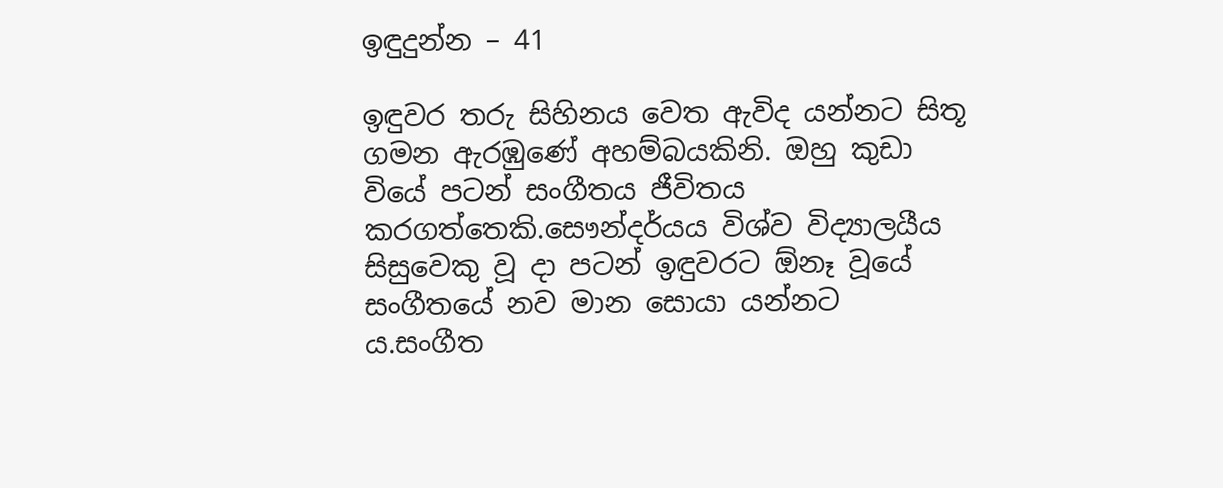ඉඳුදුන්න – 41

ඉඳුවර තරු සිහිනය වෙත ඇවිද යන්නට සිතූ ගමන ඇරඹුණේ අහම්බයකිනි. ඔහු කුඩා වියේ පටන් සංගීතය ජීවිතය කරගත්තෙකි.සෞන්දර්යය විශ්ව විද්‍යාලයීය සිසුවෙකු වූ දා පටන් ඉඳුවරට ඕනෑ වූයේ සංගීතයේ නව මාන සොයා යන්නට ය.සංගීත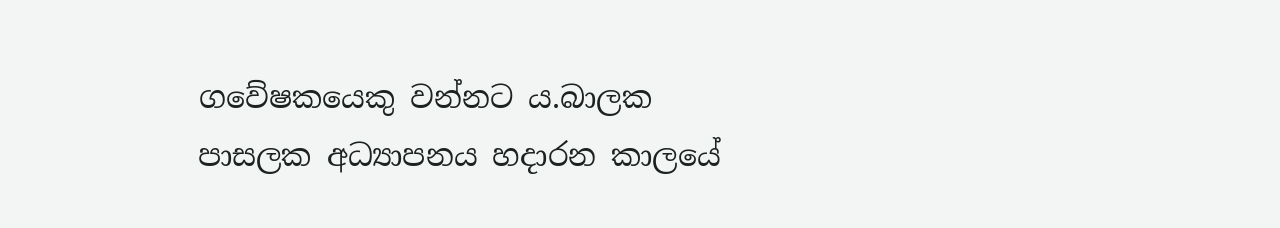ගවේෂකයෙකු වන්නට ය.බාලක පාසලක අධ්‍යාපනය හදාරන කාලයේ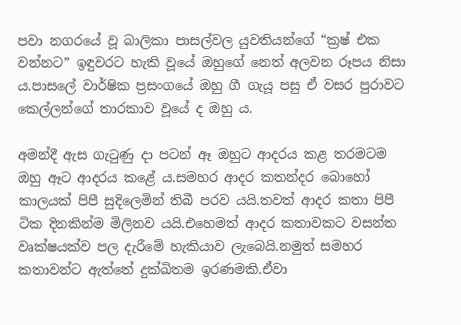පවා නගරයේ වූ බාලිකා පාසල්වල යුවතියන්ගේ “ක්‍රෂ් එක වන්නට” ඉඳුවරට හැකි වූයේ ඔහුගේ නෙත් අලවන රූපය නිසා ය.පාසලේ වාර්ෂික ප්‍රසංගයේ ඔහු ගී ගැයූ පසු ඒ වසර පුරාවට කෙල්ලන්ගේ තාරකාව වූයේ ද ඔහු ය.

අමන්දී ඇස ගැටුණු දා පටන් ඈ ඔහුට ආදරය කළ තරමටම ඔහු ඈට ආදරය කළේ ය.සමහර ආදර කතන්දර බොහෝ කාලයක් පිපී සුදිලෙමින් තිබී පරව යයි.තවත් ආදර කතා පිපී ටික දිනකින්ම මිලිනව යයි.එහෙමත් ආදර කතාවකට වසන්ත වෘක්ෂයක්ව පල දැරීමේ හැකියාව ලැබෙයි.නමුත් සමහර කතාවන්ට ඇත්තේ දුක්ඛිතම ඉරණමකි.ඒවා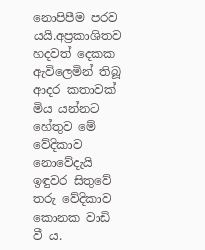නොපිපීම පරව යයි.අප්‍රකාශිතව හදවත් දෙකක ඇවිලෙමින් තිබූ ආදර කතාවක් මිය යන්නට හේතුව මේ වේදිකාව නොවේදැයි ඉඳුවර සිතුවේ තරු වේදිකාව කොනක වාඩි වී ය.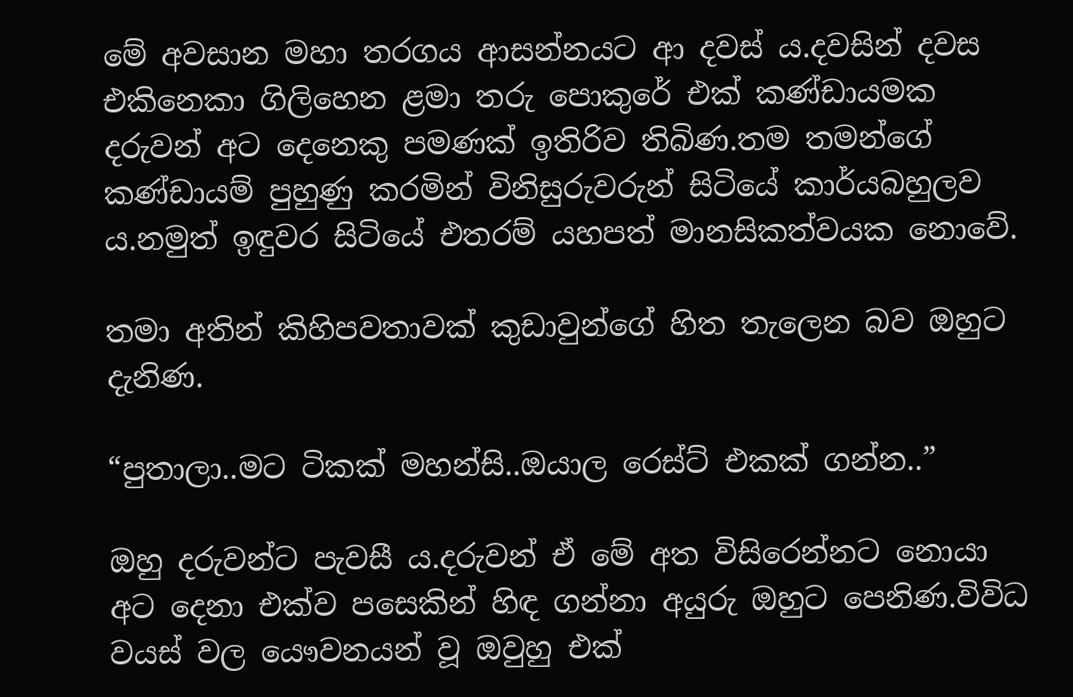මේ අවසාන මහා තරගය ආසන්නයට ආ දවස් ය.දවසින් දවස එකිනෙකා ගිලිහෙන ළමා තරු පොකුරේ එක් කණ්ඩායමක දරුවන් අට දෙනෙකු පමණක් ඉතිරිව තිබිණ.තම තමන්ගේ කණ්ඩායම් පුහුණු කරමින් විනිසුරුවරුන් සිටියේ කාර්යබහුලව ය.නමුත් ඉඳුවර සිටියේ එතරම් යහපත් මානසිකත්වයක නොවේ.

තමා අතින් කිහිපවතාවක් කුඩාවුන්ගේ හිත තැලෙන බව ඔහුට දැනිණ.

“පුතාලා..මට ටිකක් මහන්සි..ඔයාල රෙස්ට් එකක් ගන්න..”

ඔහු දරුවන්ට පැවසී ය.දරුවන් ඒ මේ අත විසිරෙන්නට නොයා අට දෙනා එක්ව පසෙකින් හිඳ ගන්නා අයුරු ඔහුට පෙනිණ.විවිධ වයස් වල යෞවනයන් වූ ඔවුහු එක්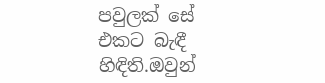පවුලක් සේ එකට බැඳී හිඳිති.ඔවුන්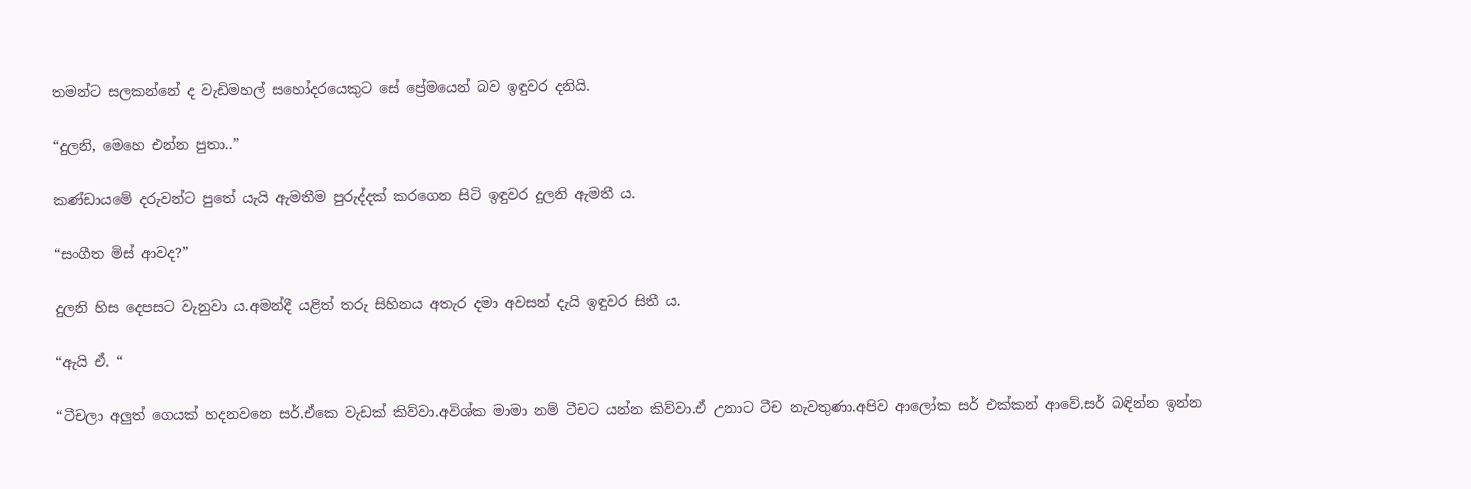තමන්ට සලකන්නේ ද වැඩිමහල් සහෝදරයෙකුට සේ ප්‍රේමයෙන් බව ඉඳුවර දනියි.

“දුලනි, මෙහෙ එන්න පුතා..”

කණ්ඩායමේ දරුවන්ට පුතේ යැයි ඇමතීම පුරුද්දක් කරගෙන සිටි ඉඳුවර දුලනි ඇමතී ය.

“සංගීත මිස් ආවද?”

දුලනි හිස දෙපසට වැනුවා ය.අමන්දී යළිත් තරු සිහිනය අතැර දමා අවසන් දැයි ඉඳුවර සිතී ය.

“ඇයි ඒ. “

“ටීචලා අලුත් ගෙයක් හදනවනෙ සර්.ඒකෙ වැඩක් කිව්වා.අවිශ්ක මාමා නම් ටීචට යන්න කිව්වා.ඒ උනාට ටීච නැවතුණා.අපිව ආලෝක සර් එක්කන් ආවේ.සර් බඳින්න ඉන්න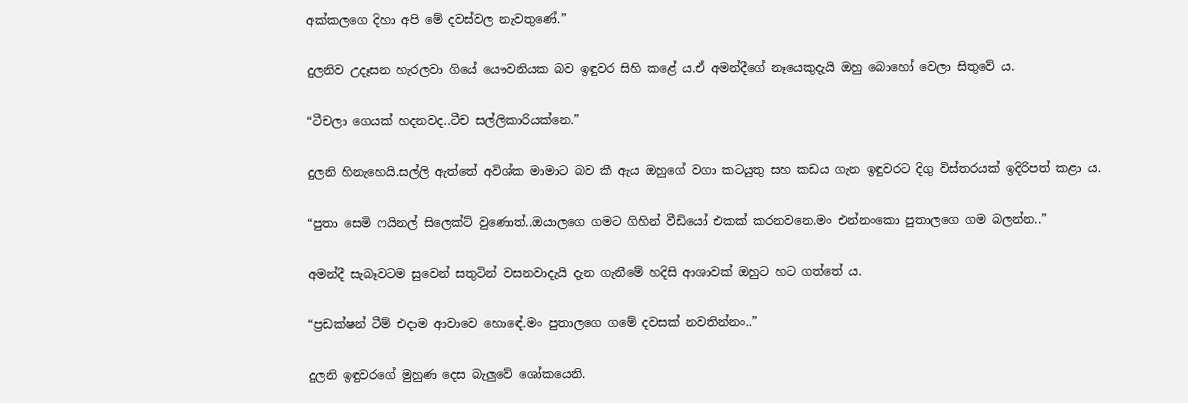අක්කලගෙ දිහා අපි මේ දවස්වල නැවතුණේ.”

දුලනිව උදෑසන හැරලවා ගියේ යෞවනියක බව ඉඳුවර සිහි කළේ ය.ඒ අමන්දීගේ නෑයෙකුදැයි ඔහු බොහෝ වෙලා සිතුවේ ය.

“ටීචලා ගෙයක් හදනවද..ටීච සල්ලිකාරියක්නෙ.”

දුලනි හිනැහෙයි.සල්ලි ඇත්තේ අවිශ්ක මාමාට බව කී ඇය ඔහුගේ වගා කටයුතු සහ කඩය ගැන ඉඳුවරට දිගු විස්තරයක් ඉදිරිපත් කළා ය.

“පුතා සෙමි ෆයිනල් සිලෙක්ට් වුණොත්..ඔයාලගෙ ගමට ගිහින් වීඩියෝ එකක් කරනවනෙ.මං එන්නංකො පුතාලගෙ ගම බලන්න..”

අමන්දී සැබෑවටම සුවෙන් සතුටින් වසනවාදැයි දැන ගැනීමේ හදිසි ආශාවක් ඔහුට හට ගත්තේ ය.

“ප්‍රඩක්ෂන් ටීම් එදාම ආවාවෙ හොඳේ.මං පුතාලගෙ ගමේ දවසක් නවතින්නං..”

දුලනි ඉඳුවරගේ මුහුණ දෙස බැලුවේ ශෝකයෙනි.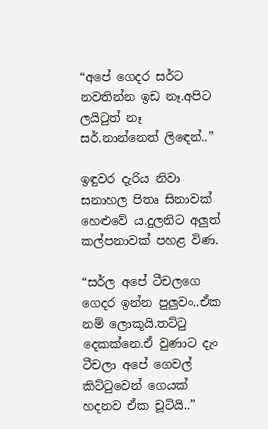“අපේ ගෙදර සර්ට නවතින්න ඉඩ නෑ.අපිට ලයිටුත් නෑ සර්.නාන්නෙත් ලිඳෙන්..”

ඉඳුවර දැරිය නිවා සනාහල පිතෘ සිනාවක් හෙළුවේ ය.දුලනිට අලුත් කල්පනාවක් පහළ විණ.

“සර්ල අපේ ටීචලගෙ ගෙදර ඉන්න පුලුවං..ඒක නම් ලොකූයි.තට්ටු දෙකක්නෙ.ඒ වුණාට දැං ටීචලා අපේ ගෙවල් කිට්ටුවෙන් ගෙයක් හදනව ඒක චූටියි..”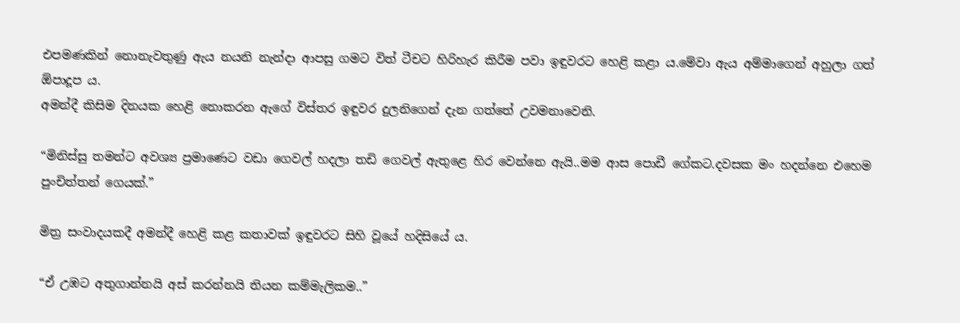එපමණකින් නොනැවතුණු ඇය නයනි නැන්දා ආපසු ගමට විත් ටීචට හිරිහැර කිරීම පවා ඉඳුවරට හෙළි කළා ය.මේවා ඇය අම්මාගෙන් අහුලා ගත් ඕපාදූප ය.
අමන්දී කිසිම දිනයක හෙළි නොකරන ඇගේ විස්තර ඉඳුවර දුලනිගෙන් දැන ගත්තේ උවමනාවෙනි.

“මිනිස්සු තමන්ට අවශ්‍ය ප්‍රමාණෙට වඩා ගෙවල් හදලා තඩි ගෙවල් ඇතුළෙ හිර වෙන්නෙ ඇයි..මම ආස පොඩී ගේකට.දවසක මං හදන්නෙ එහෙම පුංචිත්තන් ගෙයක්.”

මිත්‍ර සංවාදයකදී අමන්දී හෙළි කළ කතාවක් ඉඳුවරට සිහි වූයේ හදිසියේ ය.

“ඒ උඹට අතුගාන්නයි අස් කරන්නයි තියන කම්මැලිකම..”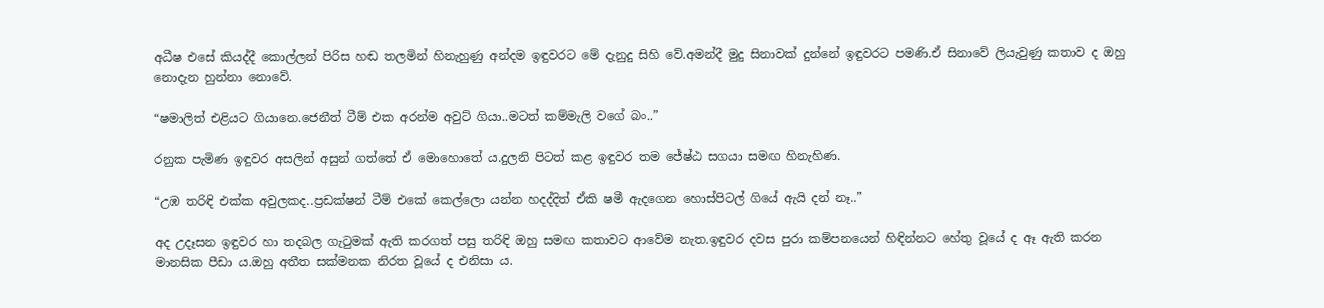අධීෂ එසේ කියද්දී කොල්ලන් පිරිස හඬ තලමින් හිනැහුණු අන්දම ඉඳුවරට මේ දැනුදු සිහි වේ.අමන්දී මුදු සිනාවක් දුන්නේ ඉඳුවරට පමණි.ඒ සිනාවේ ලියැවුණු කතාව ද ඔහු නොදැන හුන්නා නොවේ.

“ෂමාලිත් එළියට ගියානෙ.ජෙනීත් ටීම් එක අරන්ම අවුට් ගියා..මටත් කම්මැලි වගේ බං..”

රනුක පැමිණ ඉඳුවර අසලින් අසුන් ගත්තේ ඒ මොහොතේ ය.දුලනි පිටත් කළ ඉඳුවර තම ජේෂ්ඨ සගයා සමඟ හිනැහිණ.

“උඹ තරිඳි එක්ක අවුලකද..ප්‍රඩක්ෂන් ටීම් එකේ කෙල්ලො යන්න හදද්දිත් ඒකි ෂමී ඇදගෙන හොස්පිටල් ගියේ ඇයි දන් නෑ..”

අද උදෑසන ඉඳුවර හා තදබල ගැටුමක් ඇති කරගත් පසු තරිඳි ඔහු සමඟ කතාවට ආවේම නැත.ඉඳුවර දවස පුරා කම්පනයෙන් හිඳින්නට හේතු වූයේ ද ඈ ඇති කරන මානසික පීඩා ය.ඔහු අතීත සක්මනක නිරත වූයේ ද එනිසා ය.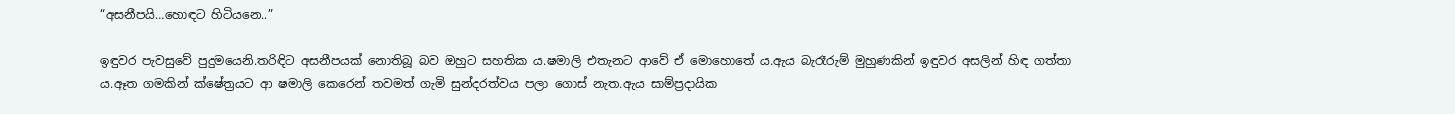“අසනීපයි…හොඳට හිටියනෙ..”

ඉඳුවර පැවසුවේ පුදුමයෙනි.තරිඳිට අසනීපයක් නොතිබූ බව ඔහුට සහතික ය.ෂමාලි එතැනට ආවේ ඒ මොහොතේ ය.ඇය බැරෑරුම් මුහුණකින් ඉඳුවර අසලින් හිඳ ගත්තා ය.ඈත ගමකින් ක්ෂේත්‍රයට ආ ෂමාලි කෙරෙන් තවමත් ගැමි සුන්දරත්වය පලා ගොස් නැත.ඇය සාම්ප්‍රදායික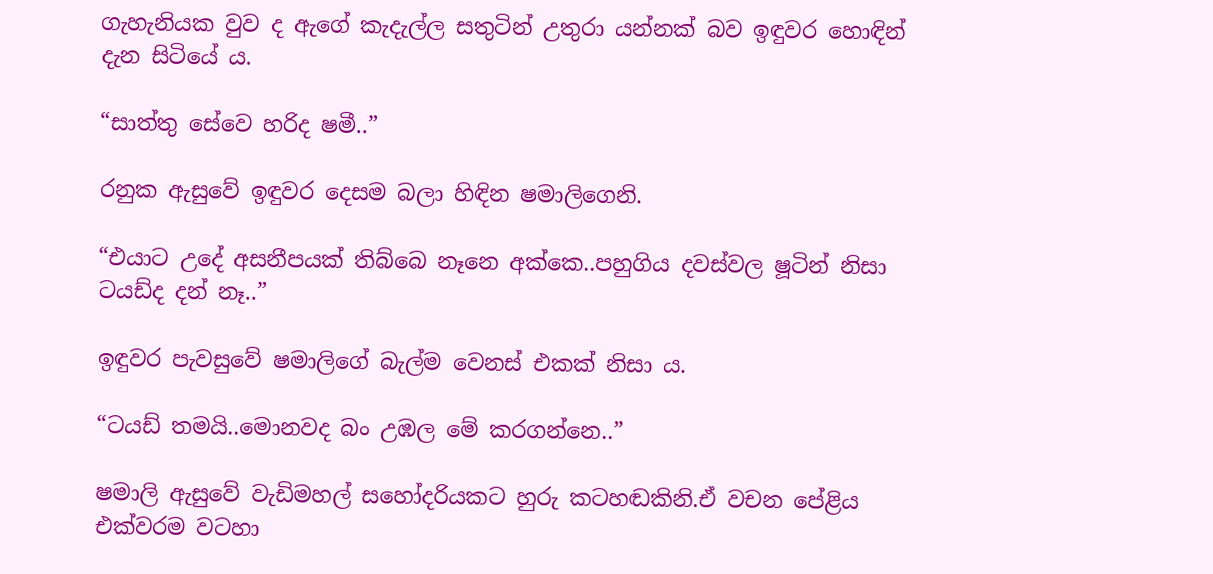ගැහැනියක වුව ද ඇගේ කැදැල්ල සතුටින් උතුරා යන්නක් බව ඉඳුවර හොඳින් දැන සිටියේ ය.

“සාත්තු සේවෙ හරිද ෂමී..”

රනුක ඇසුවේ ඉඳුවර දෙසම බලා හිඳින ෂමාලිගෙනි.

“එයාට උදේ අසනීපයක් තිබ්බෙ නෑනෙ අක්කෙ..පහුගිය දවස්වල ෂූටින් නිසා ටයඩ්ද දන් නෑ..”

ඉඳුවර පැවසුවේ ෂමාලිගේ බැල්ම වෙනස් එකක් නිසා ය.

“ටයඩ් තමයි..මොනවද බං උඹල මේ කරගන්නෙ..”

ෂමාලි ඇසුවේ වැඩිමහල් සහෝදරියකට හුරු කටහඬකිනි.ඒ වචන පේළිය එක්වරම වටහා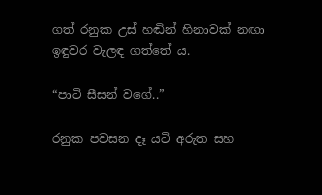ගත් රනුක උස් හඬින් හිනාවක් නඟා ඉඳුවර වැලඳ ගත්තේ ය.

“පාටි සීසන් වගේ..”

රනුක පවසන දෑ යටි අරුත සහ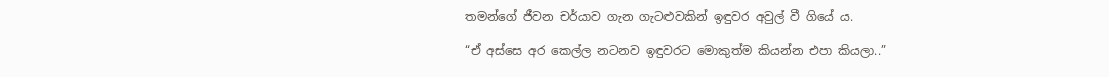තමන්ගේ ජීවන චර්යාව ගැන ගැටළුවකින් ඉඳුවර අවුල් වී ගියේ ය.

“ඒ අස්සෙ අර කෙල්ල නටනව ඉඳුවරට මොකුත්ම කියන්න එපා කියලා..”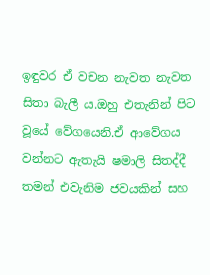ඉඳුවර ඒ වචන නැවත නැවත සිතා බැලී ය.ඔහු එතැනින් පිට වූයේ වේගයෙනි.ඒ ආවේගය වන්නට ඇතැයි ෂමාලි සිතද්දී තමන් එවැනිම ජවයකින් සහ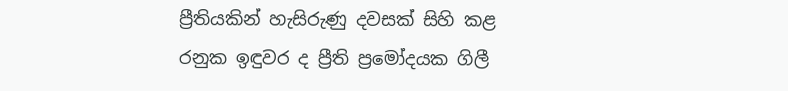ප්‍රීතියකින් හැසිරුණු දවසක් සිහි කළ රනුක ඉඳුවර ද ප්‍රීති ප්‍රමෝදයක ගිලී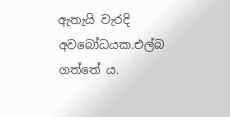ඇතැයි වැරදි අවබෝධයක.එල්බ ගත්තේ ය.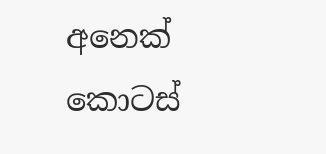අනෙක් කොටස්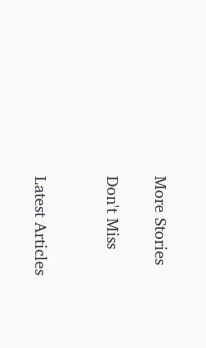More Stories

Don't Miss


Latest Articles